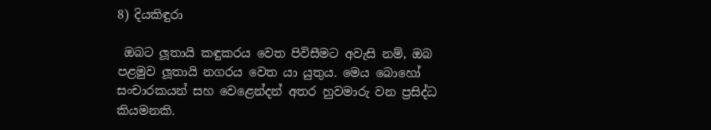8) දියකිඳුරා

 ඔබට ලූතායි කඳුකරය වෙත පිවිසීමට අවැසි නම්, ඔබ පළමුව ලූතායි නගරය වෙත යා යුතුය. මෙය බොහෝ සංචාරකයන් සහ වෙළෙන්දන් අතර හුවමාරු වන ප්‍රසිද්ධ කියමනකි.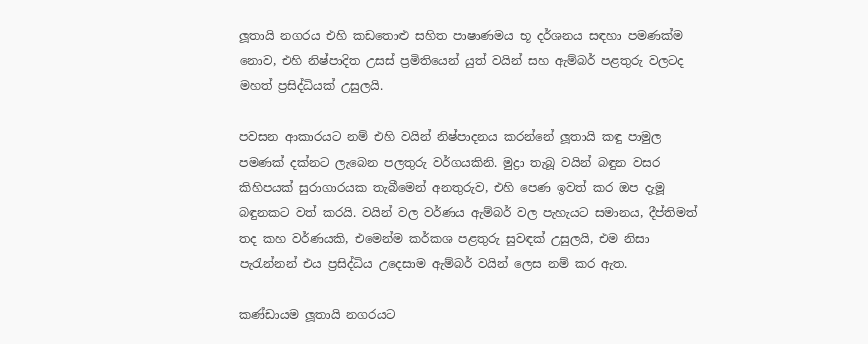ලූතායි නගරය එහි කඩතොළු සහිත පාෂාණමය භූ දර්ශනය සඳහා පමණක්ම නොව, එහි නිෂ්පාදිත උසස් ප්‍රමිතියෙන් යුත් වයින් සහ ඇම්බර් පළතුරු වලටද මහත් ප්‍රසිද්ධියක් උසුලයි.

පවසන ආකාරයට නම් එහි වයින් නිෂ්පාදනය කරන්නේ ලූතායි කඳු පාමුල පමණක් දක්නට ලැබෙන පලතුරු වර්ගයකිනි. මුද්‍රා තැබූ වයින් බඳුන වසර කිහිපයක් සුරාගාරයක තැබීමෙන් අනතුරුව, එහි පෙණ ඉවත් කර ඔප දැමූ බඳුනකට වත් කරයි. වයින් වල වර්ණය ඇම්බර් වල පැහැයට සමානය, දීප්තිමත් තද කහ වර්ණයකි, එමෙන්ම කර්කශ පළතුරු සුවඳක් උසුලයි, එම නිසා පැරැන්නන් එය ප්‍රසිද්ධිය උදෙසාම ඇම්බර් වයින් ලෙස නම් කර ඇත.

කණ්ඩායම ලූතායි නගරයට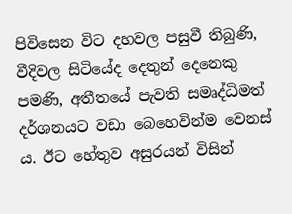පිවිසෙන විට දහවල පසුවී තිබුණි,  වීදිවල සිටියේද දෙතුන් දෙනෙකු පමණි, අතීතයේ පැවති සමෘද්ධිමත් දර්ශනයට වඩා බෙහෙවින්ම වෙනස් ය. ඊට හේතුව අසුරයන් විසින්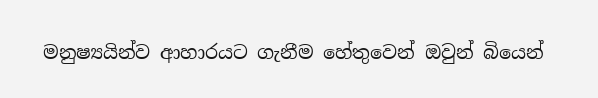මනුෂ්‍යයින්ව ආහාරයට ගැනීම හේතුවෙන් ඔවුන් බියෙන්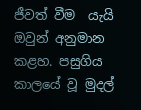ජීවත් වීම  යැයි ඔවුන් අනුමාන කළහ. පසුගිය කාලයේ වූ මුදල්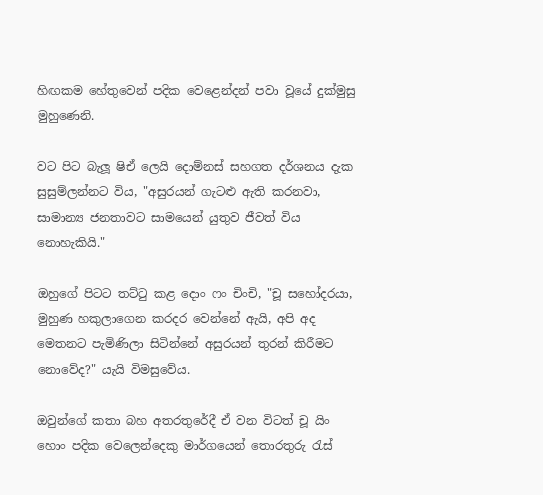හිඟකම හේතුවෙන් පදික වෙළෙන්දන් පවා වූයේ දුක්මුසු මුහුණෙනි.

වට පිට බැලූ ෂිඒ ලෙයි දොම්නස් සහගත දර්ශනය දැක සුසුම්ලන්නට විය, "අසුරයන් ගැටළු ඇති කරනවා, සාමාන්‍ය ජනතාවට සාමයෙන් යුතුව ජීවත් විය නොහැකියි."

ඔහුගේ පිටට තට්ටු කළ දොං ෆං චිංචි, "චූ සහෝදරයා, මුහුණ හකුලාගෙන කරදර වෙන්නේ ඇයි, අපි අද මෙතනට පැමිණිලා සිටින්නේ අසුරයන් තුරන් කිරීමට නොවේද?" යැයි විමසුවේය.

ඔවුන්ගේ කතා බහ අතරතුරේදී ඒ වන විටත් චූ යිං හොං පදික වෙලෙන්දෙකු මාර්ගයෙන් තොරතුරු රැස්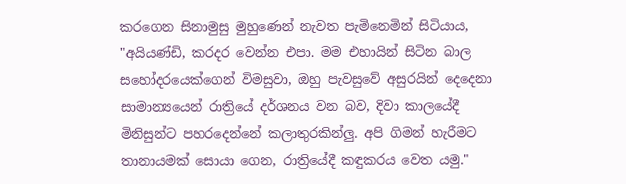කරගෙන සිනාමුසු මුහුණෙන් නැවත පැමිනෙමින් සිටියාය, "අයියණ්ඩි, කරදර වෙන්න එපා. මම එහායින් සිටින බාල සහෝදරයෙක්ගෙන් විමසුවා, ඔහු පැවසුවේ අසුරයින් දෙදෙනා සාමාන්‍යයෙන් රාත්‍රියේ දර්ශනය වන බව, දිවා කාලයේදී මිනිසුන්ට පහරදෙන්නේ කලාතුරකින්ලු. අපි ගිමන් හැරීමට තානායමක් සොයා ගෙන, රාත්‍රියේදී කඳුකරය වෙත යමු."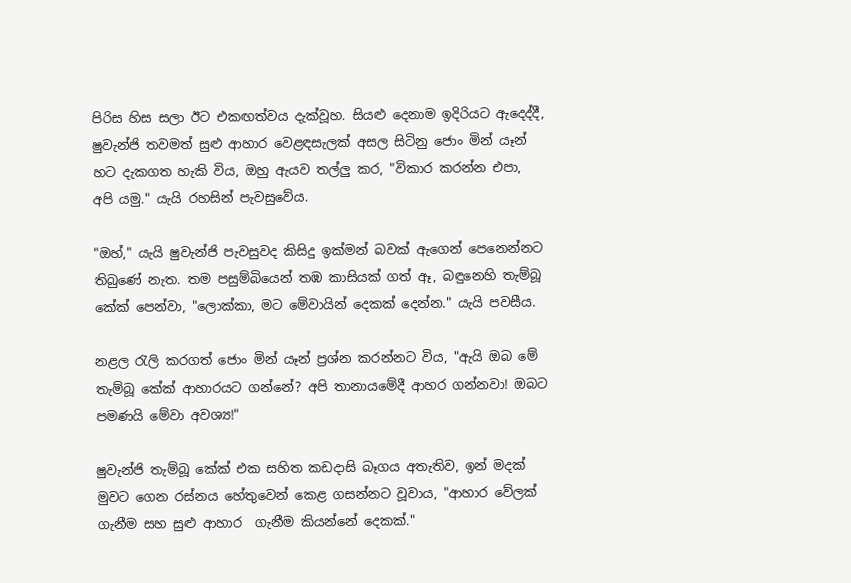පිරිස හිස සලා ඊට එකඟත්වය දැක්වූහ. සියළු දෙනාම ඉදිරියට ඇදෙද්දී, ෂුවැන්ජි තවමත් සුළු ආහාර වෙළඳසැලක් අසල සිටිනු ජොං මින් යෑන් හට දැකගත හැකි විය, ඔහු ඇයව තල්ලු කර, "විකාර කරන්න එපා, අපි යමු." යැයි රහසින් පැවසුවේය.

"ඔහ්," යැයි ෂුවැන්ජි පැවසුවද කිසිදු ඉක්මන් බවක් ඇගෙන් පෙනෙන්නට තිබුණේ නැත. තම පසුම්බියෙන් තඹ කාසියක් ගත් ඈ, බඳුනෙහි තැම්බූ කේක් පෙන්වා, "ලොක්කා, මට මේවායින් දෙකක් දෙන්න." යැයි පවසීය.

නළල රැලි කරගත් ජොං මින් යෑන් ප්‍රශ්න කරන්නට විය, "ඇයි ඔබ මේ තැම්බූ කේක් ආහාරයට ගන්නේ? අපි තානායමේදී ආහර ගන්නවා! ඔබට පමණයි මේවා අවශ්‍ය!"

ෂුවැන්ජි තැම්බූ කේක් එක සහිත කඩදාසි බෑගය අතැතිව, ඉන් මදක් මුවට ගෙන රස්නය හේතුවෙන් කෙළ ගසන්නට වූවාය, "ආහාර වේලක් ගැනීම සහ සුළු ආහාර  ගැනීම කියන්නේ දෙකක්."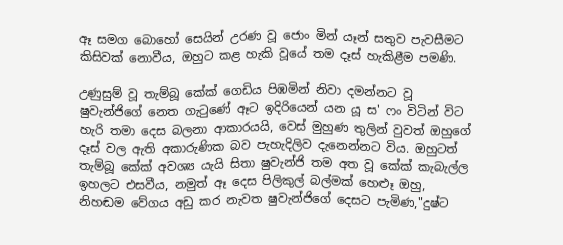ඈ සමග බොහෝ සෙයින් උරණ වූ ජොං මින් යෑන් සතුව පැවසීමට කිසිවක් නොවීය, ඔහුට කළ හැකි වූයේ තම දෑස් හැකිළීම පමණි.

උණුසුම් වූ තැම්බූ කේක් ගෙඩිය පිඹමින් නිවා දමන්නට වූ ෂුවැන්ජිගේ නෙත ගැටුණේ ඈට ඉදිරියෙන් යන යූ ස' ෆං විටින් විට හැරි තමා දෙස බලනා ආකාරයයි, වෙස් මුහුණ තුලින් වුවත් ඔහුගේ දෑස් වල ඇති අකාරුණික බව පැහැදිලිව දැනෙන්නට විය. ඔහුටත් තැම්බූ කේක් අවශ්‍ය යැයි සිතා ෂුවැන්ජි තම අත වූ කේක් කැබැල්ල ඉහලට එසවීය, නමුත් ඈ දෙස පිලිකුල් බල්මක් හෙළූ ඔහු, නිහඬම වේගය අඩු කර නැවත ෂුවැන්ජිගේ දෙසට පැමිණ,"දුෂ්ට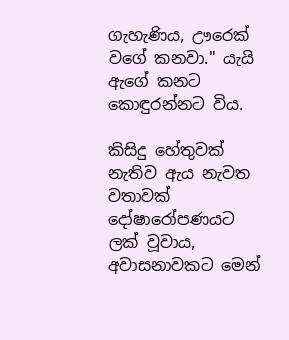ගැහැණිය, ඌරෙක් වගේ කනවා." යැයි ඇගේ කනට කොඳුරන්නට විය.

කිසිදු හේතුවක් නැතිව ඇය නැවත වතාවක් දෝෂාරෝපණයට ලක් වූවාය, අවාසනාවකට මෙන්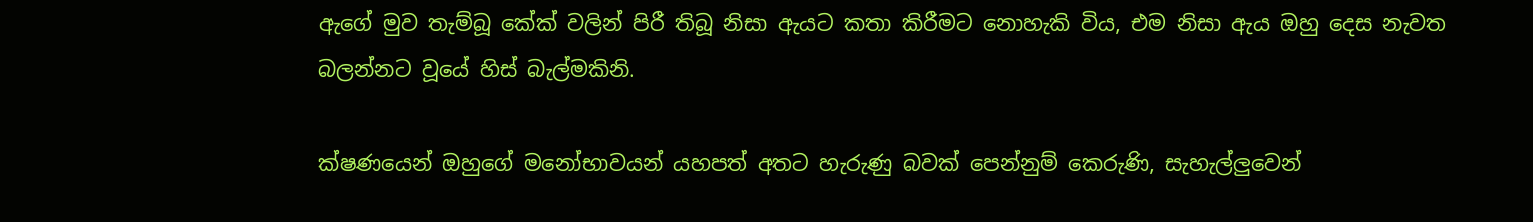ඇගේ මුව තැම්බූ කේක් වලින් පිරී තිබූ නිසා ඇයට කතා කිරීමට නොහැකි විය, එම නිසා ඇය ඔහු දෙස නැවත බලන්නට වූයේ හිස් බැල්මකිනි.

ක්ෂණයෙන් ඔහුගේ මනෝභාවයන් යහපත් අතට හැරුණු බවක් පෙන්නුම් කෙරුණි, සැහැල්ලුවෙන්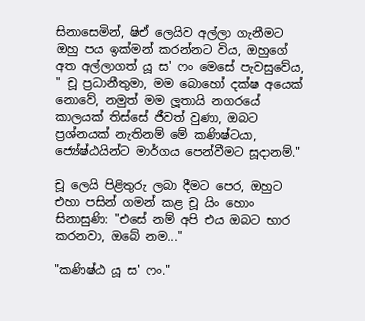සිනාසෙමින්, ෂිඒ ලෙයිව අල්ලා ගැනීමට ඔහු පය ඉක්මන් කරන්නට විය, ඔහුගේ අත අල්ලාගත් යූ ස' ෆං මෙසේ පැවසුවේය, " චූ ප්‍රධානීතුමා, මම බොහෝ දක්ෂ අයෙක් නොවේ, නමුත් මම ලූතායි නගරයේ කාලයක් තිස්සේ ජීවත් වුණා, ඔබට ප්‍රශ්නයක් නැතිනම් මේ කණිෂ්ටයා, ජ්‍යේෂ්ඨයින්ට මාර්ගය පෙන්වීමට සූදානම්."

චූ ලෙයි පිළිතුරු ලබා දීමට පෙර, ඔහුට එහා පසින් ගමන් කළ චූ යිං හොං සිනාසුණි: "එසේ නම් අපි එය ඔබට භාර කරනවා, ඔබේ නම..."

"කණිෂ්ඨ යූ ස' ෆං."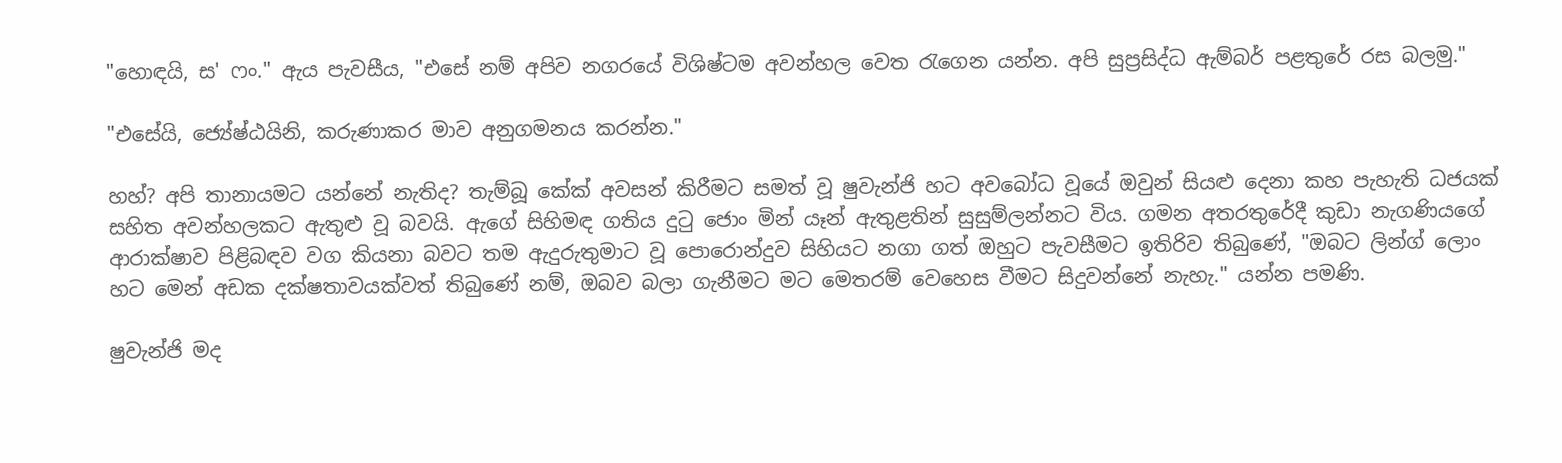"හොඳයි, ස' ෆං." ඇය පැවසීය, "එසේ නම් අපිව නගරයේ විශිෂ්ටම අවන්හල වෙත රැගෙන යන්න. අපි සුප්‍රසිද්ධ ඇම්බර් පළතුරේ රස බලමු."

"එසේයි, ජ්‍යේෂ්ඨයිනි, කරුණාකර මාව අනුගමනය කරන්න."

හහ්? අපි තානායමට යන්නේ නැතිද? තැම්බූ කේක් අවසන් කිරීමට සමත් වූ ෂුවැන්ජි හට අවබෝධ වූයේ ඔවුන් සියළු දෙනා කහ පැහැති ධජයක් සහිත අවන්හලකට ඇතුළු වූ බවයි. ඇගේ සිහිමඳ ගතිය දුටු ජොං මින් යෑන් ඇතුළතින් සුසුම්ලන්නට විය. ගමන අතරතුරේදී කුඩා නැගණියගේ ආරාක්ෂාව පිළිබඳව වග කියනා බවට තම ඇදුරුතුමාට වූ පොරොන්දුව සිහියට නගා ගත් ඔහුට පැවසීමට ඉතිරිව තිබුණේ, "ඔබට ලින්ග් ලොං හට මෙන් අඩක දක්ෂතාවයක්වත් තිබුණේ නම්, ඔබව බලා ගැනීමට මට මෙතරම් වෙහෙස වීමට සිදුවන්නේ නැහැ." යන්න පමණි.

ෂුවැන්ජි මද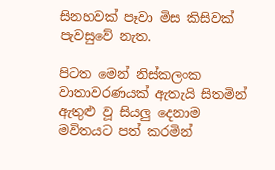සිනහවක් පෑවා මිස කිසිවක් පැවසුවේ නැත.

පිටත මෙන් නිස්කලංක වාතාවරණයක් ඇතැයි සිතමින් ඇතුළු වූ සියලු දෙනාම මවිතයට පත් කරමින්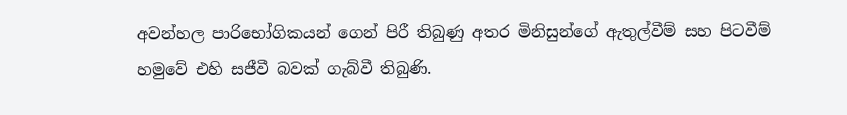අවන්හල පාරිභෝගිකයන් ගෙන් පිරී තිබුණු අතර මිනිසුන්ගේ ඇතුල්වීම් සහ පිටවීම් හමුවේ එහි සජීවී බවක් ගැබ්වී තිබුණි.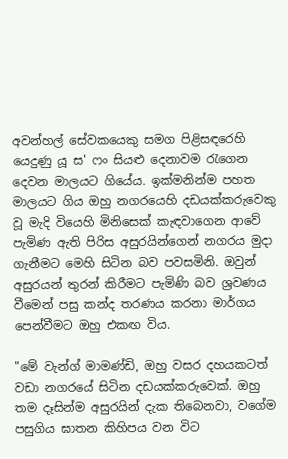අවන්හල් සේවකයෙකු සමග පිළිසඳරෙහි යෙදුණු යූ ස' ෆං සියළු දෙනාවම රැගෙන දෙවන මාලයට ගියේය. ඉක්මනින්ම පහත මාලයට ගිය ඔහු නගරයෙහි දඩයක්කරුවෙකු වූ මැදි වියෙහි මිනිසෙක් කැඳවාගෙන ආවේ පැමිණ ඇති පිරිස අසුරයින්ගෙන් නගරය මුදා ගැනීමට මෙහි සිටින බව පවසමිනි. ඔවුන් අසුරයන් තුරන් කිරීමට පැමිණි බව ශ්‍රවණය වීමෙන් පසු කන්ද තරණය කරනා මාර්ගය පෙන්වීමට ඔහු එකඟ විය.

"මේ වැන්ග් මාමණ්ඩි, ඔහු වසර දහයකටත් වඩා නගරයේ සිටින දඩයක්කරුවෙක්. ඔහු තම දෑසින්ම අසුරයින් දැක තිබෙනවා, වගේම පසුගිය ඝාතන කිහිපය වන විට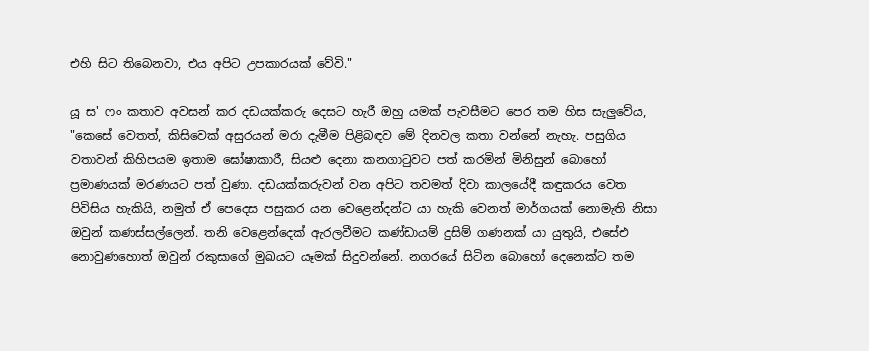එහි සිට තිබෙනවා, එය අපිට උපකාරයක් වේවි."

යූ ස' ෆං කතාව අවසන් කර දඩයක්කරු දෙසට හැරී ඔහු යමක් පැවසීමට පෙර තම හිස සැලුවේය, "කෙසේ වෙතත්, කිසිවෙක් අසුරයන් මරා දැමීම පිළිබඳව මේ දිනවල කතා වන්නේ නැහැ. පසුගිය වතාවන් කිහිපයම ඉතාම ඝෝෂාකාරී, සියළු දෙනා කනගාටුවට පත් කරමින් මිනිසුන් බොහෝ ප්‍රමාණයක් මරණයට පත් වුණා. දඩයක්කරුවන් වන අපිට තවමත් දිවා කාලයේදී කඳුකරය වෙත පිවිසිය හැකියි, නමුත් ඒ පෙදෙස පසුකර යන වෙළෙන්දන්ට යා හැකි වෙනත් මාර්ගයක් නොමැති නිසා ඔවුන් කණස්සල්ලෙන්. තනි වෙළෙන්දෙක් ඇරලවීමට කණ්ඩායම් දුසිම් ගණනක් යා යුතුයි, එසේඑ නොවුණහොත් ඔවුන් රකුසාගේ මුඛයට යෑමක් සිදුවන්නේ. නගරයේ සිටින බොහෝ දෙනෙක්ට තම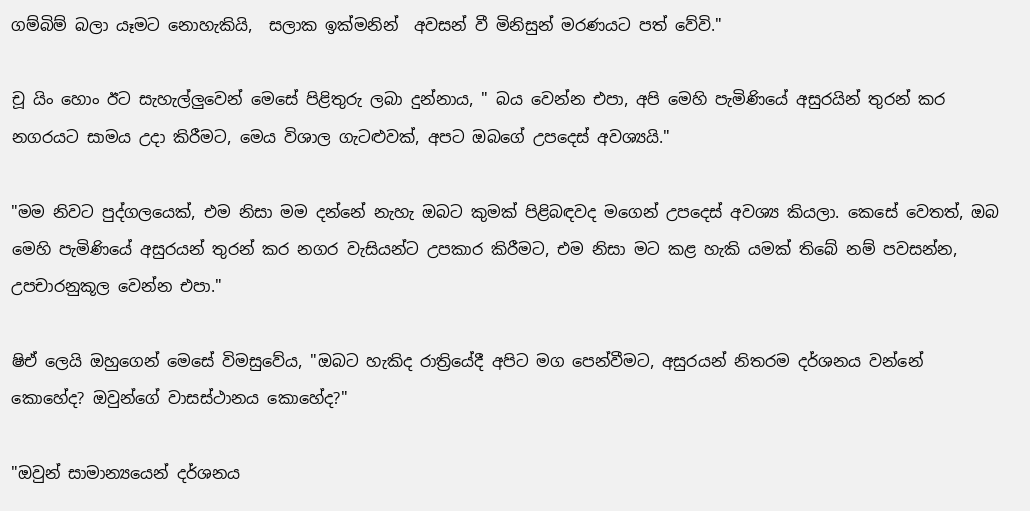ගම්බිම් බලා යෑමට නොහැකියි,  සලාක ඉක්මනින්  අවසන් වී මිනිසුන් මරණයට පත් වේවි."

චූ යිං හොං ඊට සැහැල්ලුවෙන් මෙසේ පිළිතුරු ලබා දුන්නාය, " බය වෙන්න එපා, අපි මෙහි පැමිණියේ අසුරයින් තුරන් කර නගරයට සාමය උදා කිරීමට, මෙය විශාල ගැටළුවක්, අපට ඔබගේ උපදෙස් අවශ්‍යයි."

"මම නිවට පුද්ගලයෙක්, එම නිසා මම දන්නේ නැහැ ඔබට කුමක් පිළිබඳවද මගෙන් උපදෙස් අවශ්‍ය කියලා. කෙසේ වෙතත්, ඔබ මෙහි පැමිණියේ අසුරයන් තුරන් කර නගර වැසියන්ට උපකාර කිරීමට, එම නිසා මට කළ හැකි යමක් තිබේ නම් පවසන්න, උපචාරනුකූල වෙන්න එපා."

ෂිඒ ලෙයි ඔහුගෙන් මෙසේ විමසුවේය, "ඔබට හැකිද රාත්‍රියේදී අපිට මග පෙන්වීමට, අසුරයන් නිතරම දර්ශනය වන්නේ කොහේද? ඔවුන්ගේ වාසස්ථානය කොහේද?"

"ඔවුන් සාමාන්‍යයෙන් දර්ශනය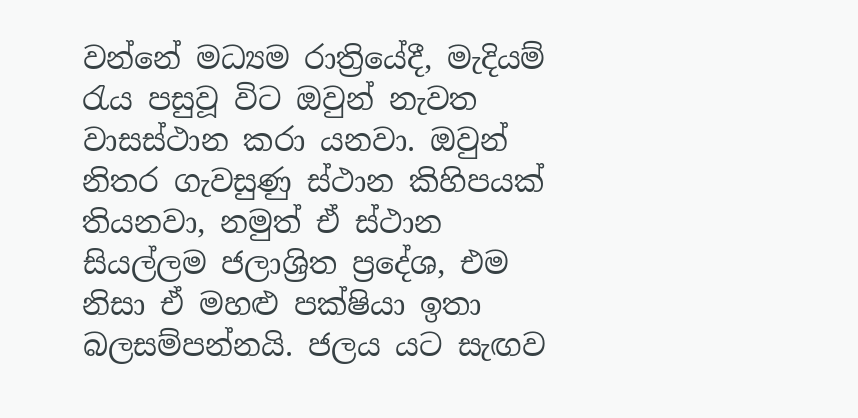වන්නේ මධ්‍යම රාත්‍රියේදී, මැදියම් රැය පසුවූ විට ඔවුන් නැවත වාසස්ථාන කරා යනවා. ඔවුන් නිතර ගැවසුණු ස්ථාන කිහිපයක් තියනවා, නමුත් ඒ ස්ථාන සියල්ලම ජලාශ්‍රිත ප්‍රදේශ, එම නිසා ඒ මහළු පක්ෂියා ඉතා බලසම්පන්නයි. ජලය යට සැඟව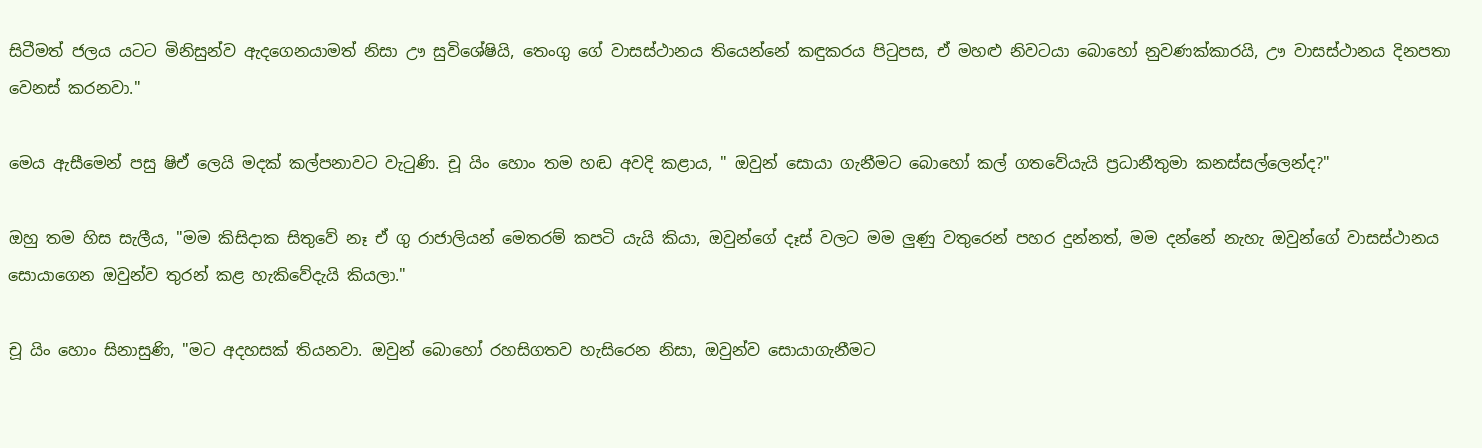සිටීමත් ජලය යටට මිනිසුන්ව ඇදගෙනයාමත් නිසා ඌ සුවිශේෂියි, තෙංගු ගේ වාසස්ථානය තියෙන්නේ කඳුකරය පිටුපස, ඒ මහළු නිවටයා බොහෝ නුවණක්කාරයි, ඌ වාසස්ථානය දිනපතා වෙනස් කරනවා."

මෙය ඇසීමෙන් පසු ෂිඒ ලෙයි මදක් කල්පනාවට වැටුණි. චූ යිං හොං තම හඬ අවදි කළාය, " ඔවුන් සොයා ගැනීමට බොහෝ කල් ගතවේයැයි ප්‍රධානීතුමා කනස්සල්ලෙන්ද?"

ඔහු තම හිස සැලීය, "මම කිසිදාක සිතුවේ නෑ ඒ ගු රාජාලියන් මෙතරම් කපටි යැයි කියා, ඔවුන්ගේ දෑස් වලට මම ලුණු වතුරෙන් පහර දුන්නත්, මම දන්නේ නැහැ ඔවුන්ගේ වාසස්ථානය සොයාගෙන ඔවුන්ව තුරන් කළ හැකිවේදැයි කියලා."

චූ යිං හොං සිනාසුණි, "මට අදහසක් තියනවා. ඔවුන් බොහෝ රහසිගතව හැසිරෙන නිසා, ඔවුන්ව සොයාගැනීමට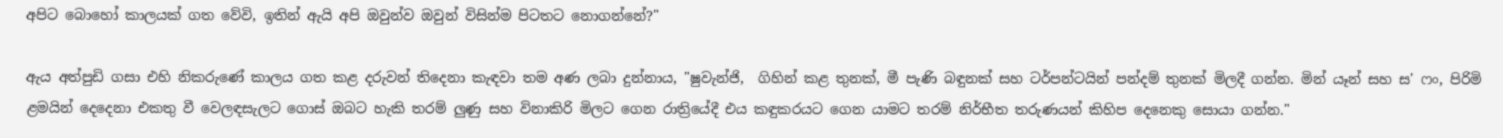අපිට බොහෝ කාලයක් ගත වේවි, ඉතින් ඇයි අපි ඔවුන්ව ඔවුන් විසින්ම පිටතට නොගන්නේ?"

ඇය අත්පුඩි ගසා එහි නිකරුණේ කාලය ගත කළ දරුවන් තිදෙනා කැඳවා තම අණ ලබා දුන්නාය, "ෂුවැන්ජි,  ගිහින් කළ තුනක්, මී පැණි බඳුනක් සහ ටර්පන්ටයින් පන්දම් තුනක් මිලදී ගන්න. මින් යෑන් සහ ස' ෆං, පිරිමි ළමයින් දෙදෙනා එකතු වී වෙලඳසැලට ගොස් ඔබට හැකි තරම් ලුණු සහ විනාකිරි මිලට ගෙන රාත්‍රියේදී එය කඳුකරයට ගෙන යාමට තරම් නිර්භීත තරුණයන් කිහිප දෙනෙකු සොයා ගන්න."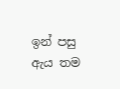ඉන් පසු ඇය තම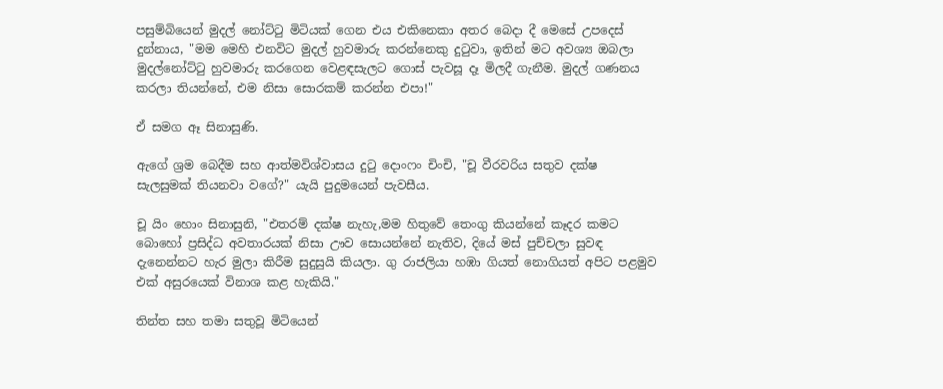පසුම්බියෙන් මුදල් නෝට්ටු මිටියක් ගෙන එය එකිනෙකා අතර බෙදා දී මෙසේ උපදෙස් දුන්නාය, "මම මෙහි එනවිට මුදල් හුවමාරු කරන්නෙකු දුටුවා, ඉතින් මට අවශ්‍ය ඔබලා මුදල්නෝට්ටු හුවමාරු කරගෙන වෙළඳසැලට ගොස් පැවසූ දෑ මිලදී ගැනීම. මුදල් ගණනය කරලා තියන්නේ, එම නිසා සොරකම් කරන්න එපා!"

ඒ සමග ඈ සිනාසුණි.

ඇගේ ශ්‍රම බෙදීම සහ ආත්මවිශ්වාසය දුටු දොංෆං චිංචි, "චූ වීරවරිය සතුව දක්ෂ සැලසුමක් තියනවා වගේ?" යැයි පුදුමයෙන් පැවසීය.

චූ යිං හොං සිනාසුනි, "එතරම් දක්ෂ නැහැ,මම හිතුවේ තෙංගු කියන්නේ කෑදර කමට බොහෝ ප්‍රසිද්ධ අවතාරයක් නිසා ඌව සොයන්නේ නැතිව, දියේ මස් පුච්චලා සුවඳ දැනෙන්නට හැර මුලා කිරීම සුදුසුයි කියලා. ගු රාජලියා හඹා ගියත් නොගියත් අපිට පළමුව එක් අසුරයෙක් විනාශ කළ හැකියි."

තින්ත සහ තමා සතුවූ මිටියෙන්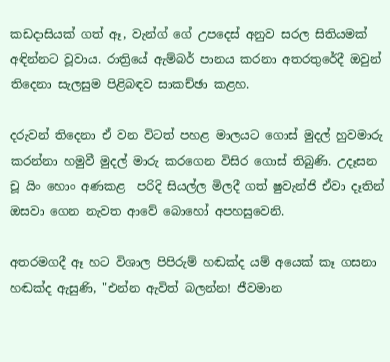කඩදාසියක් ගත් ඈ, වැන්ග් ගේ උපදෙස් අනුව සරල සිතියමක් අඳින්නට වූවාය. රාත්‍රියේ ඇම්බර් පානය කරනා අතරතුරේදී ඔවුන් තිදෙනා සැලසුම පිළිබඳව සාකච්ඡා කළහ.

දරුවන් තිදෙනා ඒ වන විටත් පහළ මාලයට ගොස් මුදල් හුවමාරු කරන්නා හමුවී මුදල් මාරු කරගෙන විසිර ගොස් තිබුණි. උදෑසන චූ යිං හොං අණකළ  පරිදි සියල්ල මිලදී ගත් ෂුවැන්ජි ඒවා දෑතින් ඔසවා ගෙන නැවත ආවේ බොහෝ අපහසුවෙනි.

අතරමගදී ඈ හට විශාල පිපිරුම් හඬක්ද යම් අයෙක් කෑ ගසනා හඬක්ද ඇසුණි, "එන්න ඇවිත් බලන්න! ජීවමාන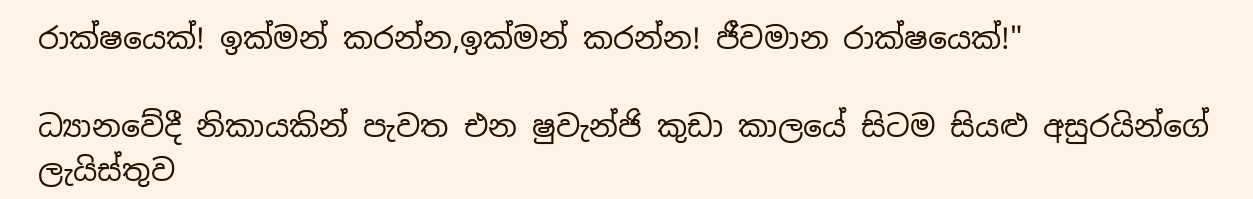රාක්ෂයෙක්! ඉක්මන් කරන්න,ඉක්මන් කරන්න! ජීවමාන රාක්ෂයෙක්!"

ධ්‍යානවේදී නිකායකින් පැවත එන ෂුවැන්ජි කුඩා කාලයේ සිටම සියළු අසුරයින්ගේ ලැයිස්තුව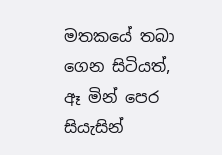මතකයේ තබා ගෙන සිටියත්, ඈ මින් පෙර සියැසින්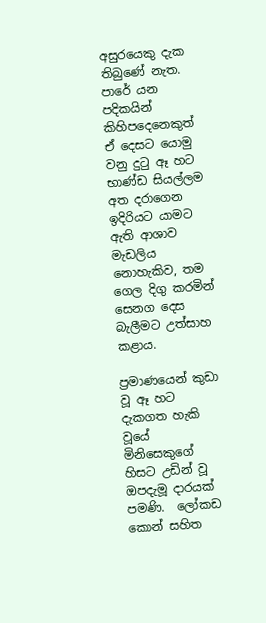අසුරයෙකු දැක තිබුණේ නැත. පාරේ යන පදිකයින් කිහිපදෙනෙකුත් ඒ දෙසට යොමු වනු දුටු ඈ හට භාණ්ඩ සියල්ලම අත දරාගෙන ඉදිරියට යාමට ඇති ආශාව මැඩලිය නොහැකිව, තම ගෙල දිගු කරමින් සෙනග දෙස බැලීමට උත්සාහ කළාය.

ප්‍රමාණයෙන් කුඩා වූ ඈ හට දැකගත හැකි වූයේ මිනිසෙකුගේ හිසට උඩින් වූ ඔපදැමූ දාරයක් පමණි.  ලෝකඩ කොන් සහිත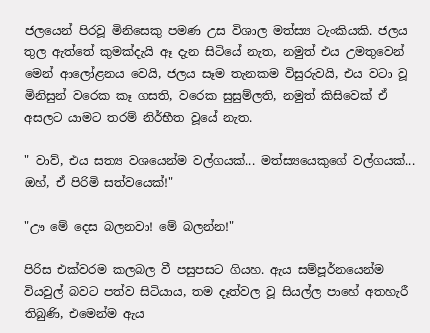ජලයෙන් පිරවූ මිනිසෙකු පමණ උස විශාල මත්ස්‍ය ටැංකියකි. ජලය තුල ඇත්තේ කුමක්දැයි ඈ දැන සිටියේ නැත, නමුත් එය උමතුවෙන් මෙන් ආලෝළනය වෙයි, ජලය සෑම තැනකම විසුරුවයි, එය වටා වූ මිනිසුන් වරෙක කෑ ගසති, වරෙක සුසුම්ලති, නමුත් කිසිවෙක් ඒ අසලට යාමට තරම් නිර්භීත වූයේ නැත.

" වාව්, එය සත්‍ය වශයෙන්ම වල්ගයක්... මත්ස්‍යයෙකුගේ වල්ගයක්... ඔහ්, ඒ පිරිමි සත්වයෙක්!"

"ඌ මේ දෙස බලනවා! මේ බලන්න!"

පිරිස එක්වරම කලබල වී පසුපසට ගියහ. ඇය සම්පූර්නයෙන්ම වියවුල් බවට පත්ව සිටියාය, තම දෑත්වල වූ සියල්ල පාහේ අතහැරී තිබුණි, එමෙන්ම ඇය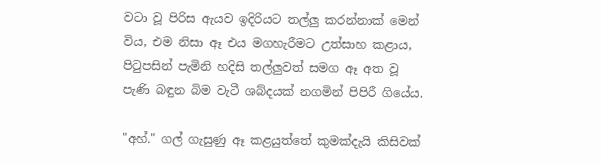වටා වූ පිරිස ඇයව ඉදිරියට තල්ලු කරන්නාක් මෙන් විය, එම නිසා ඈ එය මගහැරීමට උත්සාහ කළාය, පිටුපසින් පැමිනි හදිසි තල්ලුවත් සමග ඈ අත වූ පැණි බඳුන බිම වැටී ශබ්දයක් නගමින් පිපිරී ගියේය.

"අහ්." ගල් ගැසුණු ඈ කළයුත්තේ කුමක්දැයි කිසිවක්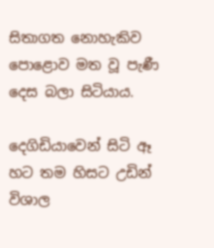සිතාගත නොහැකිව පොළොව මත වූ පැණී දෙස බලා සිටියාය.

දෙගිඩියාවෙන් සිටි ඈ හට තම හිසට උඩින් විශාල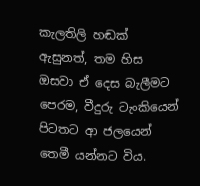කැලතිලි හඬක් ඇසුනත්, තම හිස ඔසවා ඒ දෙස බැලීමට පෙරම, වීදුරු ටැංකියෙන් පිටතට ආ ජලයෙන් තෙමී යන්නට විය.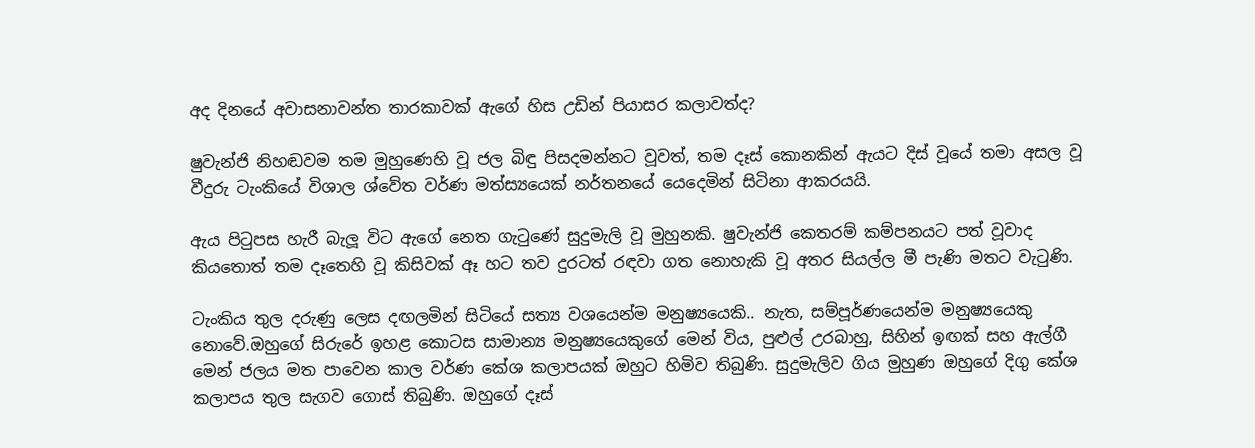අද දිනයේ අවාසනාවන්ත තාරකාවක් ඇගේ හිස උඩින් පියාසර කලාවත්ද?

ෂුවැන්ජි නිහඬවම තම මුහුණෙහි වූ ජල බිඳු පිසදමන්නට වූවත්, තම දෑස් කොනකින් ඇයට දිස් වූයේ තමා අසල වූ වීදුරු ටැංකියේ විශාල ශ්වේත වර්ණ මත්ස්‍යයෙක් නර්තනයේ යෙදෙමින් සිටිනා ආකරයයි.

ඇය පිටුපස හැරී බැලූ විට ඇගේ නෙත ගැටුණේ සුදුමැලි වූ මුහුනකි. ෂුවැන්ජි කෙතරම් කම්පනයට පත් වූවාද කියතොත් තම දෑතෙහි වූ කිසිවක් ඈ හට තව දුරටත් රඳවා ගත නොහැකි වූ අතර සියල්ල මී පැණි මතට වැටුණි.

ටැංකිය තුල දරුණු ලෙස දඟලමින් සිටියේ සත්‍ය වශයෙන්ම මනුෂ්‍යයෙකි.. නැත, සම්පූර්ණයෙන්ම මනුෂ්‍යයෙකු නොවේ.ඔහුගේ සිරුරේ ඉහළ කොටස සාමාන්‍ය මනුෂ්‍යයෙකුගේ මෙන් විය, පුළුල් උරබාහු, සිහින් ඉඟක් සහ ඇල්ගී මෙන් ජලය මත පාවෙන කාල වර්ණ කේශ කලාපයක් ඔහුට හිමිව තිබුණි. සුදුමැලිව ගිය මුහුණ ඔහුගේ දිගු කේශ කලාපය තුල සැගව ගොස් තිබුණි. ඔහුගේ දෑස්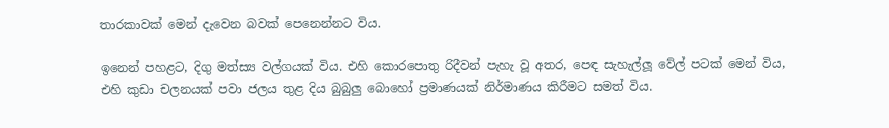තාරකාවක් මෙන් දැවෙන බවක් පෙනෙන්නට විය.

ඉනෙන් පහළට, දිගු මත්ස්‍ය වල්ගයක් විය. එහි කොරපොතු රිදීවන් පැහැ වූ අතර, පෙඳ සැහැල්ලූ වේල් පටක් මෙන් විය, එහි කුඩා චලනයක් පවා ජලය තුළ දිය බුබුලු බොහෝ ප්‍රමාණයක් නිර්මාණය කිරීමට සමත් විය.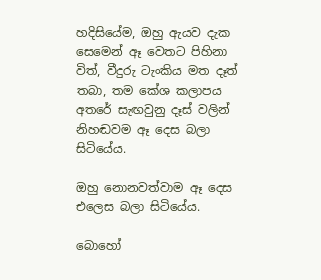හදිසියේම, ඔහු ඇයව දැක සෙමෙන් ඈ වෙතට පිහිනා විත්, වීදුරු ටැංකිය මත දෑත් තබා, තම කේශ කලාපය අතරේ සැඟවුනු දෑස් වලින් නිහඬවම ඈ දෙස බලා සිටියේය.

ඔහු නොනවත්වාම ඈ දෙස එලෙස බලා සිටියේය.

බොහෝ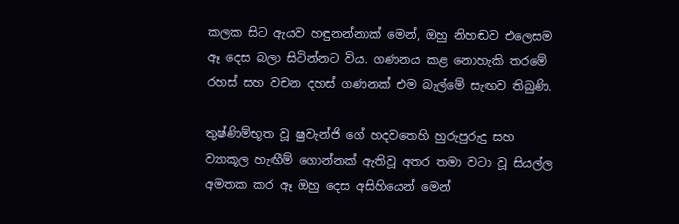කලක සිට ඇයව හඳුනන්නාක් මෙන්, ඔහු නිහඬව එලෙසම ඈ දෙස බලා සිටින්නට විය. ගණනය කළ නොහැකි තරමේ රහස් සහ වචන දහස් ගණනක් එම බැල්මේ සැඟව තිබුණි.

තුෂ්ණිම්භූත වූ ෂුවැන්ජි ගේ හදවතෙහි හුරුපුරුදු සහ ව්‍යාකූල හැඟීම් ගොන්නක් ඇතිවූ අතර තමා වටා වූ සියල්ල අමතක කර ඈ ඔහු දෙස අසිහියෙන් මෙන්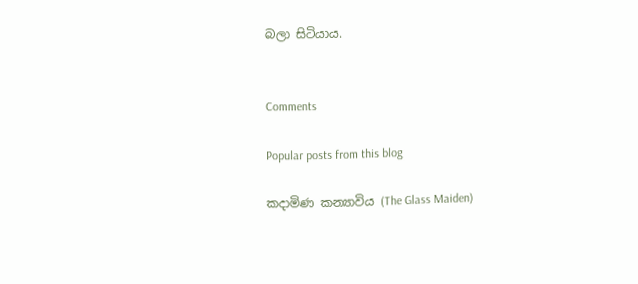බලා සිටියාය.


Comments

Popular posts from this blog

කදාමිණ කන්‍යාවිය (The Glass Maiden)